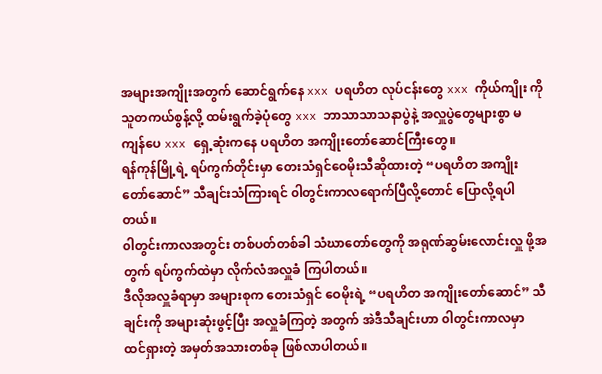အများအကျိုးအတွက် ဆောင်ရွက်နေ xxx ပရဟိတ လုပ်ငန်းတွေ xxx ကိုယ်ကျိုး ကို သူတကယ်စွန့်လို့ ထမ်းရွက်ခဲ့ပုံတွေ xxx ဘာသာသာသနာပွဲနဲ့ အလှူပွဲတွေများစွာ မကျန်ပေ xxx ရှေ့ဆုံးကနေ ပရဟိတ အကျိုးတော်ဆောင်ကြီးတွေ။
ရန်ကုန်မြို့ရဲ့ ရပ်ကွက်တိုင်းမှာ တေးသံရှင်ဝေမိုးသီဆိုထားတဲ့ “ပရဟိတ အကျိုး တော်ဆောင်” သီချင်းသံကြားရင် ၀ါတွင်းကာလရောက်ပြီလို့တောင် ပြောလို့ရပါတယ်။
၀ါတွင်းကာလအတွင်း တစ်ပတ်တစ်ခါ သံဃာတော်တွေကို အရုဏ်ဆွမ်းလောင်းလှူ ဖို့အတွက် ရပ်ကွက်ထဲမှာ လိုက်လံအလှူခံ ကြပါတယ်။
ဒီလိုအလှူခံရာမှာ အများစုက တေးသံရှင် ဝေမိုးရဲ့ “ပရဟိတ အကျိုးတော်ဆောင်” သီချင်းကို အများဆုံးဖွင့်ပြီး အလှူခံကြတဲ့ အတွက် အဲဒီသီချင်းဟာ ၀ါတွင်းကာလမှာ ထင်ရှားတဲ့ အမှတ်အသားတစ်ခု ဖြစ်လာပါတယ်။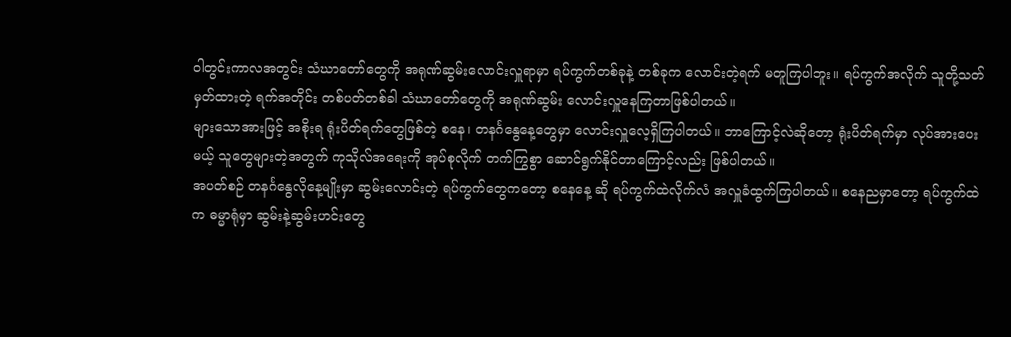၀ါတွင်းကာလအတွင်း သံဃာတော်တွေကို အရုဏ်ဆွမ်းလောင်းလှူရာမှာ ရပ်ကွက်တစ်ခုနဲ့ တစ်ခုက လောင်းတဲ့ရက် မတူကြပါဘူး။ ရပ်ကွက်အလိုက် သူတို့သတ်မှတ်ထားတဲ့ ရက်အတိုင်း တစ်ပတ်တစ်ခါ သံဃာတော်တွေကို အရုဏ်ဆွမ်း လောင်းလှူနေကြတာဖြစ်ပါတယ်။
များသောအားဖြင့် အစိုးရ ရုံးပိတ်ရက်တွေဖြစ်တဲ့ စနေ၊ တနင်္ဂနွေနေ့တွေမှာ လောင်းလှူလေ့ရှိကြပါတယ်။ ဘာကြောင့်လဲဆိုတော့ ရုံးပိတ်ရက်မှာ လုပ်အားပေးမယ့် သူတွေများတဲ့အတွက် ကုသိုလ်အရေးကို အုပ်စုလိုက် တက်ကြွစွာ ဆောင်ရွက်နိုင်တာကြောင့်လည်း ဖြစ်ပါတယ်။
အပတ်စဉ် တနင်္ဂနွေလိုနေ့မျိုးမှာ ဆွမ်းလောင်းတဲ့ ရပ်ကွက်တွေကတော့ စနေနေ့ ဆို ရပ်ကွက်ထဲလိုက်လံ အလှူခံထွက်ကြပါတယ်။ စနေညမှာတော့ ရပ်ကွက်ထဲက ဓမ္မာရုံမှာ ဆွမ်းနဲ့ဆွမ်းဟင်းတွေ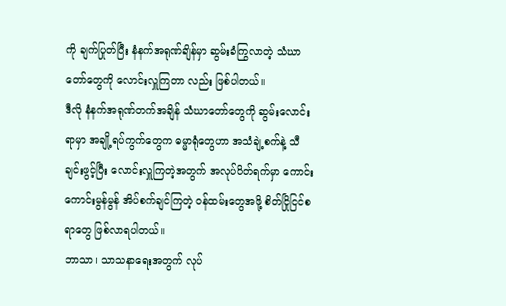ကို ချက်ပြုတ်ပြီး နံနက်အရုဏ်ချိန်မှာ ဆွမ်းခံကြွလာတဲ့ သံဃာတော်တွေကို လောင်းလှူကြတာ လည်း ဖြစ်ပါတယ်။
ဒီလို နံနက်အရုဏ်တက်အချိန် သံဃာတော်တွေကို ဆွမ်းလောင်းရာမှာ အချို့ရပ်ကွက်တွေက ဓမ္မာရုံတွေဟာ အသံချဲ့စက်နဲ့ သီချင်းဖွင့်ပြီး လောင်းလှူကြတဲ့အတွက် အလုပ်ပိတ်ရက်မှာ ကောင်း ကောင်းမွန်မွန် အိပ်စက်ချင်ကြတဲ့ ဝန်ထမ်းတွေအဖို့ စိတ်ငြိုငြင်စရာတွေ ဖြစ်လာရပါတယ်။
ဘာသာ၊ သာသနာရေးအတွက် လုပ်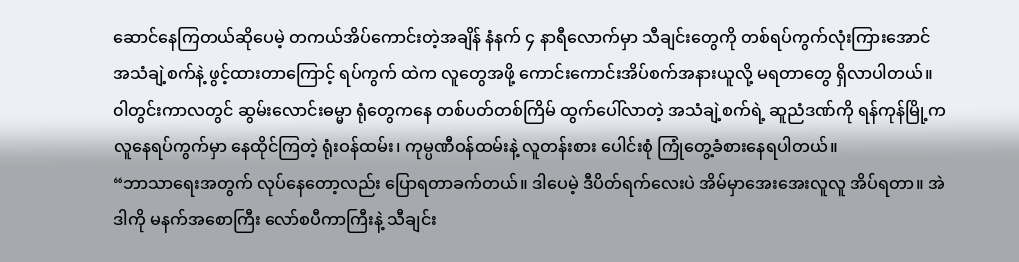ဆောင်နေကြတယ်ဆိုပေမဲ့ တကယ်အိပ်ကောင်းတဲ့အချိန် နံနက် ၄ နာရီလောက်မှာ သီချင်းတွေကို တစ်ရပ်ကွက်လုံးကြားအောင် အသံချဲ့စက်နဲ့ ဖွင့်ထားတာကြောင့် ရပ်ကွက် ထဲက လူတွေအဖို့ ကောင်းကောင်းအိပ်စက်အနားယူလို့ မရတာတွေ ရှိလာပါတယ်။
၀ါတွင်းကာလတွင် ဆွမ်းလောင်းဓမ္မာ ရုံတွေကနေ တစ်ပတ်တစ်ကြိမ် ထွက်ပေါ်လာတဲ့ အသံချဲ့စက်ရဲ့ ဆူညံဒဏ်ကို ရန်ကုန်မြို့က လူနေရပ်ကွက်မှာ နေထိုင်ကြတဲ့ ရုံးဝန်ထမ်း၊ ကုမ္ပဏီဝန်ထမ်းနဲ့ လူတန်းစား ပေါင်းစုံ ကြုံတွေ့ခံစားနေရပါတယ်။
“ဘာသာရေးအတွက် လုပ်နေတော့လည်း ပြောရတာခက်တယ်။ ဒါပေမဲ့ ဒီပိတ်ရက်လေးပဲ အိမ်မှာအေးအေးလူလူ အိပ်ရတာ။ အဲဒါကို မနက်အစောကြီး လော်စပီကာကြီးနဲ့ သီချင်း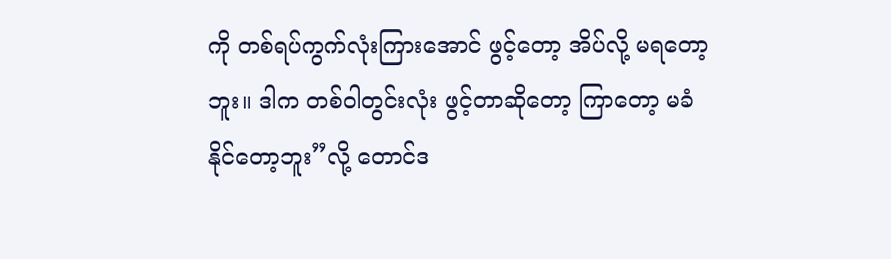ကို တစ်ရပ်ကွက်လုံးကြားအောင် ဖွင့်တော့ အိပ်လို့ မရတော့ဘူး။ ဒါက တစ်ဝါတွင်းလုံး ဖွင့်တာဆိုတော့ ကြာတော့ မခံနိုင်တော့ဘူး”လို့ တောင်ဒ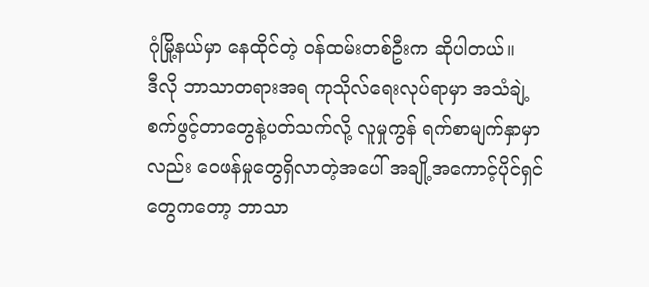ဂုံမြို့နယ်မှာ နေထိုင်တဲ့ ဝန်ထမ်းတစ်ဦးက ဆိုပါတယ်။
ဒီလို ဘာသာတရားအရ ကုသိုလ်ရေးလုပ်ရာမှာ အသံချဲ့စက်ဖွင့်တာတွေနဲ့ပတ်သက်လို့ လူမှုကွန် ရက်စာမျက်နှာမှာလည်း ဝေဖန်မှုတွေရှိလာတဲ့အပေါ် အချို့အကောင့်ပိုင်ရှင်တွေကတော့ ဘာသာ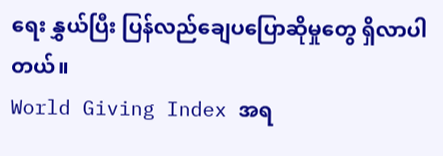ရေး နွှယ်ပြီး ပြန်လည်ချေပပြောဆိုမှုတွေ ရှိလာပါတယ်။
World Giving Index အရ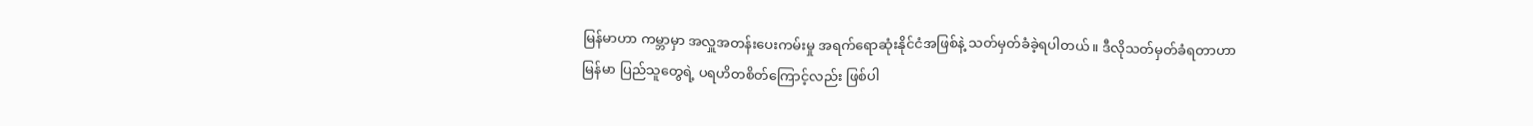မြန်မာဟာ ကမ္ဘာမှာ အလှူအတန်းပေးကမ်းမှု အရက်ရောဆုံးနိုင်ငံအဖြစ်နဲ့ သတ်မှတ်ခံခဲ့ရပါတယ်။ ဒီလိုသတ်မှတ်ခံရတာဟာ မြန်မာ ပြည်သူတွေရဲ့ ပရဟိတစိတ်ကြောင့်လည်း ဖြစ်ပါ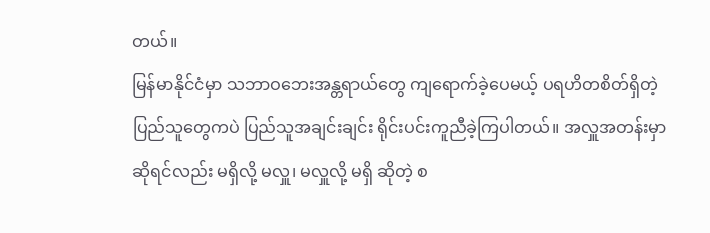တယ်။
မြန်မာနိုင်ငံမှာ သဘာဝဘေးအန္တရာယ်တွေ ကျရောက်ခဲ့ပေမယ့် ပရဟိတစိတ်ရှိတဲ့ ပြည်သူတွေကပဲ ပြည်သူအချင်းချင်း ရိုင်းပင်းကူညီခဲ့ကြပါတယ်။ အလှူအတန်းမှာဆိုရင်လည်း မရှိလို့ မလှူ၊ မလှူလို့ မရှိ ဆိုတဲ့ စ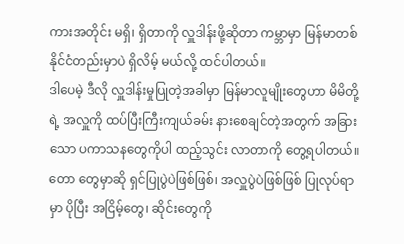ကားအတိုင်း မရှိ၊ ရှိတာကို လှူဒါန်းဖို့ဆိုတာ ကမ္ဘာမှာ မြန်မာတစ်နိုင်ငံတည်းမှာပဲ ရှိလိမ့် မယ်လို့ ထင်ပါတယ်။
ဒါပေမဲ့ ဒီလို လှူဒါန်းမှုပြုတဲ့အခါမှာ မြန်မာလူမျိုးတွေဟာ မိမိတို့ရဲ့ အလှူကို ထပ်ပြီးကြီးကျယ်ခမ်း နားစေချင်တဲ့အတွက် အခြားသော ပကာသနတွေကိုပါ ထည့်သွင်း လာတာကို တွေ့ရပါတယ်။ တော တွေမှာဆို ရှင်ပြုပွဲပဲဖြစ်ဖြစ်၊ အလှူပွဲပဲဖြစ်ဖြစ် ပြုလုပ်ရာမှာ ပိုပြီး အငြိမ့်တွေ၊ ဆိုင်းတွေကို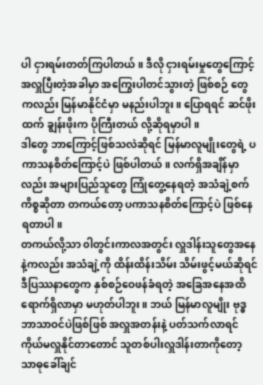ပါ ငှားရမ်းတတ်ကြပါတယ်။ ဒီလို ငှားရမ်းမှုတွေကြောင့် အလှူပြီးတဲ့အခါမှာ အကြွေးပါတင်သွားတဲ့ ဖြစ်စဉ် တွေကလည်း မြန်မာနိုင်ငံမှာ မနည်းပါဘူး။ ပြောရရင် ဆင်ဖိုးထက် ချွန်းဖိုးက ပိုကြီးတယ် လို့ဆိုရမှာပါ။
ဒါတွေ ဘာကြောင့်ဖြစ်သလဲဆိုရင် မြန်မာလူမျိုးတွေရဲ့ ပကာသနစိတ်ကြောင့်ပဲ ဖြစ်ပါတယ်။ လက်ရှိအချိန်မှာလည်း အများပြည်သူတွေ ကြုံတွေ့နေရတဲ့ အသံချဲ့စက် ကိစ္စဆိုတာ တကယ်တော့ ပကာသနစိတ်ကြောင့်ပဲ ဖြစ်နေရတာပါ။
တကယ်လို့သာ ၀ါတွင်းကာလအတွင်း လှူဒါန်းသူတွေအနေနဲ့ကလည်း အသံချဲ့ကို ထိန်းထိန်းသိမ်း သိမ်းဖွင့်မယ်ဆိုရင် ဒီပြဿနာတွေက နှစ်စဉ်ဝေဖန်ခံရတဲ့ အခြေအနေအထိ ရောက်ရှိလာမှာ မဟုတ်ပါဘူး။ ဘယ် မြန်မာလူမျိုး ဗုဒ္ဓဘာသာဝင်ပဲဖြစ်ဖြစ် အလှူအတန်းနဲ့ ပတ်သက်လာရင် ကိုယ်မလှူနိုင်တာတောင် သူတစ်ပါးလှူဒါန်းတာကိုတော့ သာဓုခေါ်ချင်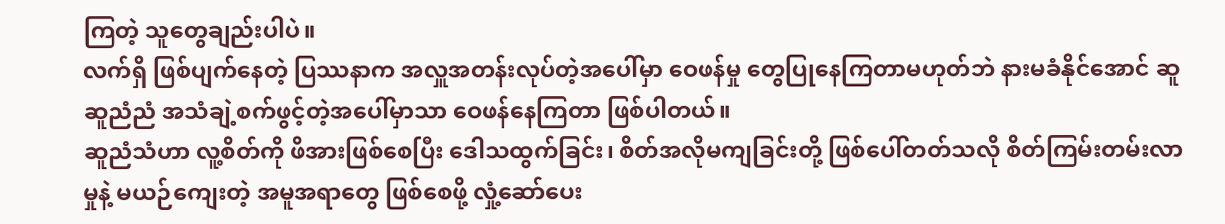ကြတဲ့ သူတွေချည်းပါပဲ။
လက်ရှိ ဖြစ်ပျက်နေတဲ့ ပြဿနာက အလှူအတန်းလုပ်တဲ့အပေါ်မှာ ဝေဖန်မှု တွေပြုနေကြတာမဟုတ်ဘဲ နားမခံနိုင်အောင် ဆူဆူညံညံ အသံချဲ့စက်ဖွင့်တဲ့အပေါ်မှာသာ ဝေဖန်နေကြတာ ဖြစ်ပါတယ်။
ဆူညံသံဟာ လူ့စိတ်ကို ဖိအားဖြစ်စေပြီး ဒေါသထွက်ခြင်း၊ စိတ်အလိုမကျခြင်းတို့ ဖြစ်ပေါ်တတ်သလို စိတ်ကြမ်းတမ်းလာမှုနဲ့ မယဉ်ကျေးတဲ့ အမူအရာတွေ ဖြစ်စေဖို့ လှုံ့ဆော်ပေး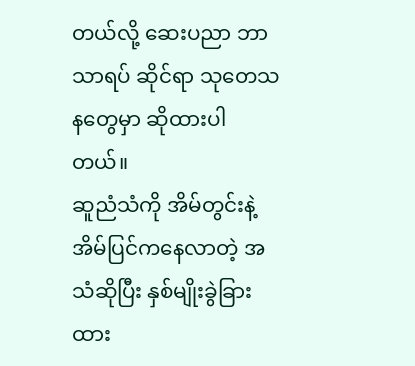တယ်လို့ ဆေးပညာ ဘာသာရပ် ဆိုင်ရာ သုတေသနတွေမှာ ဆိုထားပါတယ်။
ဆူညံသံကို အိမ်တွင်းနဲ့ အိမ်ပြင်ကနေလာတဲ့ အသံဆိုပြီး နှစ်မျိုးခွဲခြားထား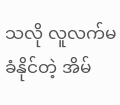သလို လူလက်မခံနိုင်တဲ့ အိမ်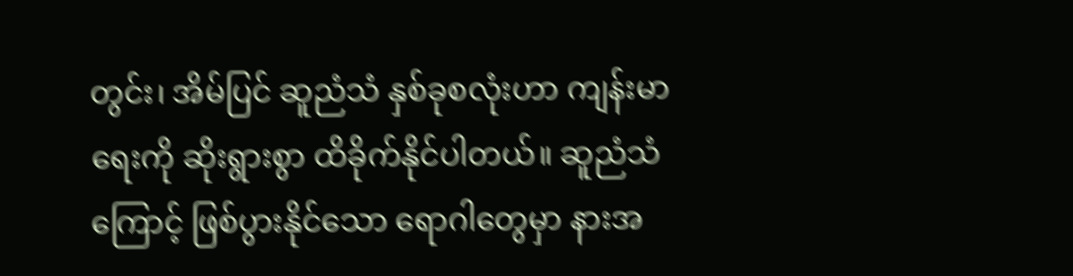တွင်း၊ အိမ်ပြင် ဆူညံသံ နှစ်ခုစလုံးဟာ ကျန်းမာရေးကို ဆိုးရွားစွာ ထိခိုက်နိုင်ပါတယ်။ ဆူညံသံကြောင့် ဖြစ်ပွားနိုင်သော ရောဂါတွေမှာ နားအ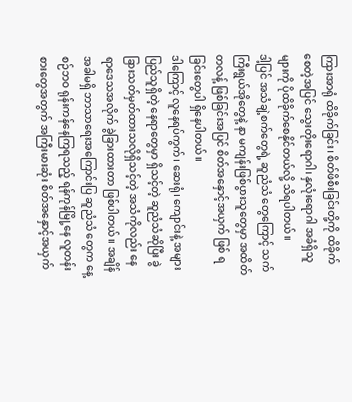ကြားအာရုံ ထိခိုက်ခြင်း၊ စိတ်ဖိစီးခြင်းတို့ကို ထိခိုက်စေတဲ့အပြင် သွေးတိုးရောဂါ၊ နှလုံးရောဂါ အခံရှိသူများကို ပိုထိခိုက်စေနိုင်တယ်လို့ သိရပါတယ်။
ဒါ့ပြင် အသံချဲ့စက်တွေရဲ့ ဆူညံသံ တွေကြောင့် သက်ကြီးရွယ်အိုတွေနဲ့ နာ မကျန်းဖြစ်ပွားသူတွေမှာ အထိတ်တလန့် ဖြစ်ခြင်းအပြင် စိတ်အနှောင့်အယှက် ဖြစ် ရခြင်းတွေပါ ရှိနေပါတယ်။
ဒါကြောင့် လူနေရပ်ကွက်၊ ဆေးရုံ၊ ကျောင်းနဲ့ အများပြည်သူရှိတဲ့ နေရာတွေမှာ ရှိသင့်တဲ့ ဆူညံသံဆိုပြီး ခွဲခြားသတ်မှတ်ထားသလိုရှိသင့်တဲ့ အသံကိုလည်း နေရာဒေသအလိုက် ခွဲခြားထားတာ ဖြစ်ပါတယ်။ အချိန် အခါမရှိ ဘာသာရေးအကြောင်းပြ ဆူညံသံ တွေက နေ့စဉ်ဘဝ ရုန်းကန်နေကြရသည့် ရန်ကုန်မြို့နေ လူတန်းစားတွေအတွက် အကြီးမားဆုံး စိတ်အနှောင့်အယှက်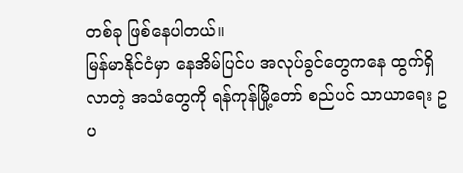တစ်ခု ဖြစ်နေပါတယ်။
မြန်မာနိုင်ငံမှာ နေအိမ်ပြင်ပ အလုပ်ခွင်တွေကနေ ထွက်ရှိလာတဲ့ အသံတွေကို ရန်ကုန်မြို့တော် စည်ပင် သာယာရေး ဥပ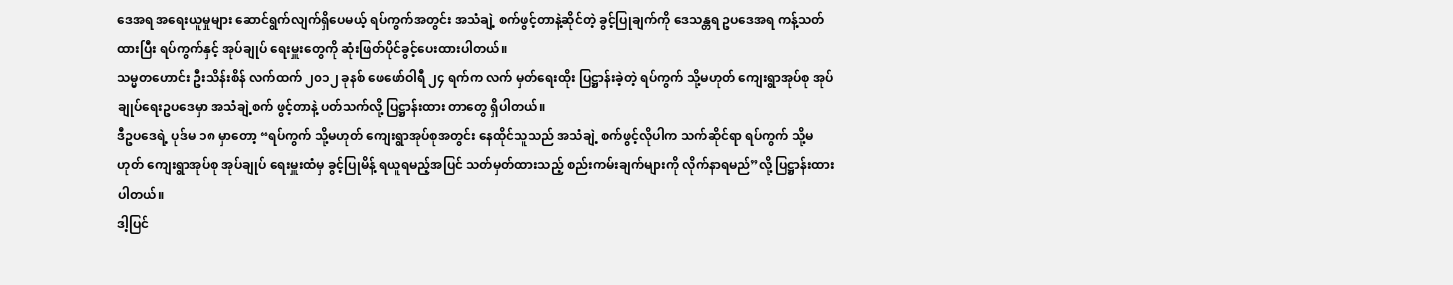ဒေအရ အရေးယူမှုများ ဆောင်ရွက်လျက်ရှိပေမယ့် ရပ်ကွက်အတွင်း အသံချဲ့ စက်ဖွင့်တာနဲ့ဆိုင်တဲ့ ခွင့်ပြုချက်ကို ဒေသန္တရ ဥပဒေအရ ကန့်သတ်ထားပြီး ရပ်ကွက်နှင့် အုပ်ချုပ် ရေးမှူးတွေကို ဆုံးဖြတ်ပိုင်ခွင့်ပေးထားပါတယ်။
သမ္မတဟောင်း ဦးသိန်းစိန် လက်ထက် ၂၀၁၂ ခုနစ် ဖေဖော်ဝါရီ ၂၄ ရက်က လက် မှတ်ရေးထိုး ပြဋ္ဌာန်းခဲ့တဲ့ ရပ်ကွက် သို့မဟုတ် ကျေးရွာအုပ်စု အုပ်ချုပ်ရေးဥပဒေမှာ အသံချဲ့စက် ဖွင့်တာနဲ့ ပတ်သက်လို့ ပြဋ္ဌာန်းထား တာတွေ ရှိပါတယ်။
ဒီဥပဒေရဲ့ ပုဒ်မ ၁၈ မှာတော့ “ရပ်ကွက် သို့မဟုတ် ကျေးရွာအုပ်စုအတွင်း နေထိုင်သူသည် အသံချဲ့ စက်ဖွင့်လိုပါက သက်ဆိုင်ရာ ရပ်ကွက် သို့မဟုတ် ကျေးရွာအုပ်စု အုပ်ချုပ် ရေးမှူးထံမှ ခွင့်ပြုမိန့် ရယူရမည့်အပြင် သတ်မှတ်ထားသည့် စည်းကမ်းချက်များကို လိုက်နာရမည်”လို့ ပြဋ္ဌာန်းထားပါတယ်။
ဒါ့ပြင်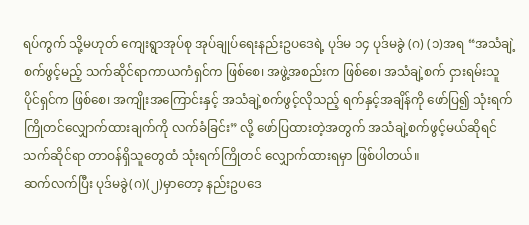ရပ်ကွက် သို့မဟုတ် ကျေးရွာအုပ်စု အုပ်ချုပ်ရေးနည်းဥပဒေရဲ့ ပုဒ်မ ၁၄ ပုဒ်မခွဲ (ဂ) (၁)အရ “အသံချဲ့စက်ဖွင့်မည့် သက်ဆိုင်ရာကာယကံရှင်က ဖြစ်စေ၊ အဖွဲ့အစည်းက ဖြစ်စေ၊ အသံချဲ့စက် ငှားရမ်းသူ ပိုင်ရှင်က ဖြစ်စေ၊ အကျိုးအကြောင်းနှင့် အသံချဲ့စက်ဖွင့်လိုသည့် ရက်နှင့်အချိန်ကို ဖော်ပြ၍ သုံးရက်ကြိုတင်လျှောက်ထားချက်ကို လက်ခံခြင်း” လို့ ဖော်ပြထားတဲ့အတွက် အသံချဲ့စက်ဖွင့်မယ်ဆိုရင် သက်ဆိုင်ရာ တာဝန်ရှိသူတွေထံ သုံးရက်ကြိုတင် လျှောက်ထားရမှာ ဖြစ်ပါတယ်။
ဆက်လက်ပြီး ပုဒ်မခွဲ(ဂ)(၂)မှာတော့ နည်းဥပဒေ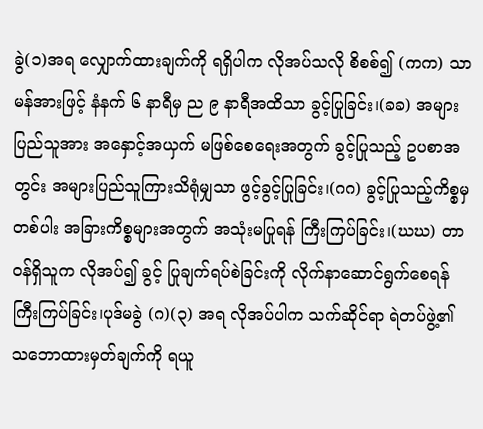ခွဲ(၁)အရ လျှောက်ထားချက်ကို ရရှိပါက လိုအပ်သလို စိစစ်၍ (ကက) သာ မန်အားဖြင့် နံနက် ၆ နာရီမှ ည ၉ နာရီအထိသာ ခွင့်ပြုခြင်း၊(ခခ) အများပြည်သူအား အနှောင့်အယှက် မဖြစ်စေရေးအတွက် ခွင့်ပြုသည့် ဥပစာအတွင်း အများပြည်သူကြားသိရုံမျှသာ ဖွင့်ခွင့်ပြုခြင်း၊(ဂဂ) ခွင့်ပြုသည့်ကိစ္စမှတစ်ပါး အခြားကိစ္စများအတွက် အသုံးမပြုရန် ကြီးကြပ်ခြင်း၊(ဃဃ) တာဝန်ရှိသူက လိုအပ်၍ ခွင့် ပြုချက်ရပ်စဲခြင်းကို လိုက်နာဆောင်ရွက်စေရန် ကြီးကြပ်ခြင်း၊ပုဒ်မခွဲ (ဂ)(၃) အရ လိုအပ်ပါက သက်ဆိုင်ရာ ရဲတပ်ဖွဲ့၏ သဘောထားမှတ်ချက်ကို ရယူ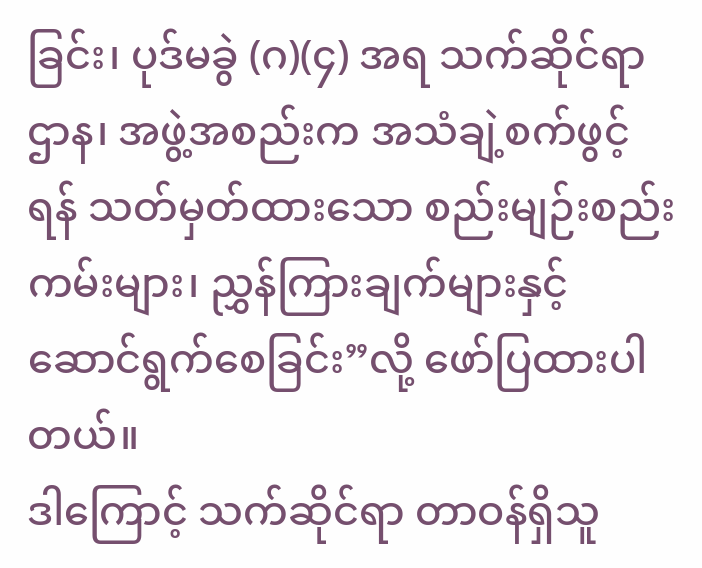ခြင်း၊ ပုဒ်မခွဲ (ဂ)(၄) အရ သက်ဆိုင်ရာ ဌာန၊ အဖွဲ့အစည်းက အသံချဲ့စက်ဖွင့်ရန် သတ်မှတ်ထားသော စည်းမျဉ်းစည်းကမ်းများ၊ ညွှန်ကြားချက်များနှင့် ဆောင်ရွက်စေခြင်း”လို့ ဖော်ပြထားပါတယ်။
ဒါကြောင့် သက်ဆိုင်ရာ တာဝန်ရှိသူ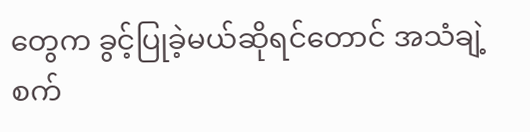တွေက ခွင့်ပြုခဲ့မယ်ဆိုရင်တောင် အသံချဲ့ စက်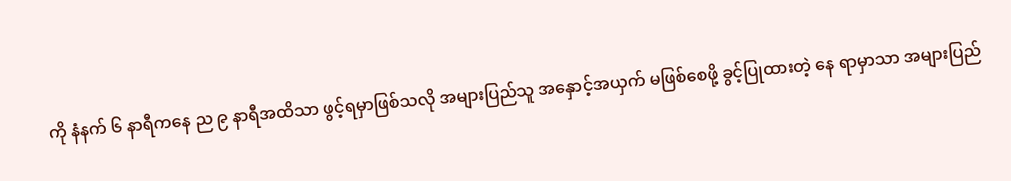ကို နံနက် ၆ နာရီကနေ ည ၉ နာရီအထိသာ ဖွင့်ရမှာဖြစ်သလို အများပြည်သူ အနှောင့်အယှက် မဖြစ်စေဖို့ ခွင့်ပြုထားတဲ့ နေ ရာမှာသာ အများပြည်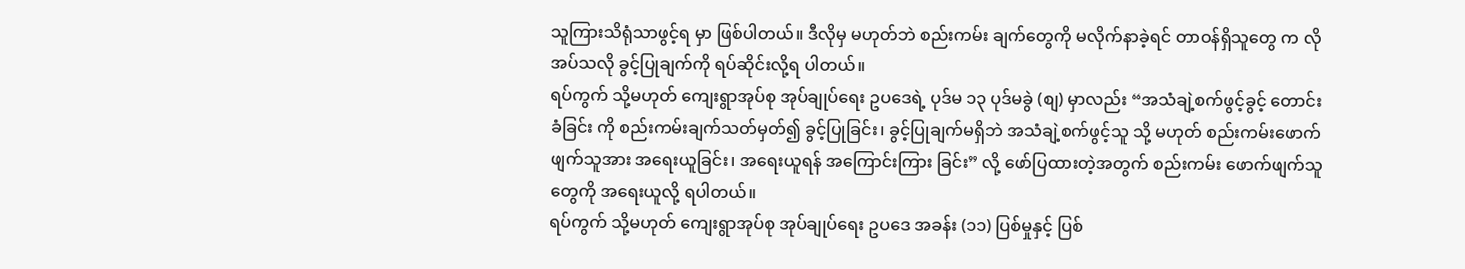သူကြားသိရုံသာဖွင့်ရ မှာ ဖြစ်ပါတယ်။ ဒီလိုမှ မဟုတ်ဘဲ စည်းကမ်း ချက်တွေကို မလိုက်နာခဲ့ရင် တာဝန်ရှိသူတွေ က လိုအပ်သလို ခွင့်ပြုချက်ကို ရပ်ဆိုင်းလို့ရ ပါတယ်။
ရပ်ကွက် သို့မဟုတ် ကျေးရွာအုပ်စု အုပ်ချုပ်ရေး ဥပဒေရဲ့ ပုဒ်မ ၁၃ ပုဒ်မခွဲ (စျ) မှာလည်း “အသံချဲ့စက်ဖွင့်ခွင့် တောင်းခံခြင်း ကို စည်းကမ်းချက်သတ်မှတ်၍ ခွင့်ပြုခြင်း၊ ခွင့်ပြုချက်မရှိဘဲ အသံချဲ့စက်ဖွင့်သူ သို့ မဟုတ် စည်းကမ်းဖောက်ဖျက်သူအား အရေးယူခြင်း၊ အရေးယူရန် အကြောင်းကြား ခြင်း” လို့ ဖော်ပြထားတဲ့အတွက် စည်းကမ်း ဖောက်ဖျက်သူတွေကို အရေးယူလို့ ရပါတယ်။
ရပ်ကွက် သို့မဟုတ် ကျေးရွာအုပ်စု အုပ်ချုပ်ရေး ဥပဒေ အခန်း (၁၁) ပြစ်မှုနှင့် ပြစ်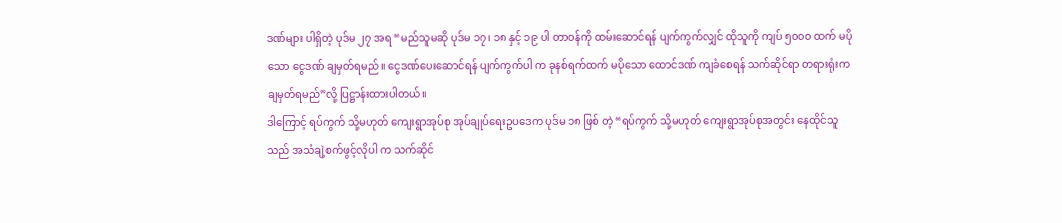ဒဏ်များ ပါရှိတဲ့ ပုဒ်မ ၂၇ အရ “မည်သူမဆို ပုဒ်မ ၁၇၊ ၁၈ နှင့် ၁၉ ပါ တာဝန်ကို ထမ်းဆောင်ရန် ပျက်ကွက်လျှင် ထိုသူကို ကျပ် ၅၀၀၀ ထက် မပိုသော ငွေဒဏ် ချမှတ်ရမည်။ ငွေဒဏ်ပေးဆောင်ရန် ပျက်ကွက်ပါ က ခုနစ်ရက်ထက် မပိုသော ထောင်ဒဏ် ကျခံစေရန် သက်ဆိုင်ရာ တရားရုံးက ချမှတ်ရမည်”လို့ ပြဋ္ဌာန်းထားပါတယ်။
ဒါကြောင့် ရပ်ကွက် သို့မဟုတ် ကျေးရွာအုပ်စု အုပ်ချုပ်ရေးဥပဒေက ပုဒ်မ ၁၈ ဖြစ် တဲ့ “ရပ်ကွက် သို့မဟုတ် ကျေးရွာအုပ်စုအတွင်း နေထိုင်သူသည် အသံချဲ့စက်ဖွင့်လိုပါ က သက်ဆိုင်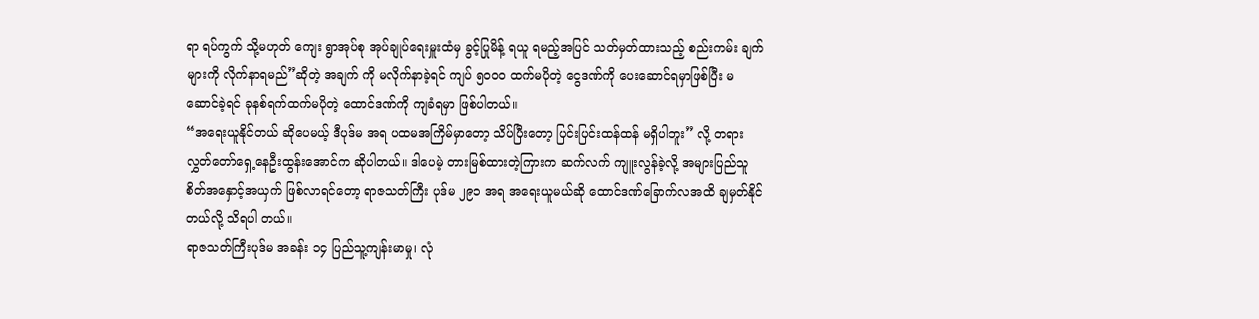ရာ ရပ်ကွက် သို့မဟုတ် ကျေး ရွာအုပ်စု အုပ်ချုပ်ရေးမှူးထံမှ ခွင့်ပြုမိန့် ရယူ ရမည့်အပြင် သတ်မှတ်ထားသည့် စည်းကမ်း ချက်များကို လိုက်နာရမည်”ဆိုတဲ့ အချက် ကို မလိုက်နာခဲ့ရင် ကျပ် ၅၀၀၀ ထက်မပိုတဲ့ ငွေဒဏ်ကို ပေးဆောင်ရမှာဖြစ်ပြီး မဆောင်ခဲ့ရင် ခုနစ်ရက်ထက်မပိုတဲ့ ထောင်ဒဏ်ကို ကျခံရမှာ ဖြစ်ပါတယ်။
“အရေးယူနိုင်တယ် ဆိုပေမယ့် ဒီပုဒ်မ အရ ပထမအကြိမ်မှာတော့ သိပ်ပြီးတော့ ပြင်းပြင်းထန်ထန် မရှိပါဘူး” လို့ တရားလွှတ်တော်ရှေ့နေဦးထွန်းအောင်က ဆိုပါတယ်။ ဒါပေမဲ့ တားမြစ်ထားတဲ့ကြားက ဆက်လက် ကျူးလွန်ခဲ့လို့ အများပြည်သူစိတ်အနှောင့်အယှက် ဖြစ်လာရင်တော့ ရာဇသတ်ကြီး ပုဒ်မ ၂၉၁ အရ အရေးယူမယ်ဆို ထောင်ဒဏ်ခြောက်လအထိ ချမှတ်နိုင်တယ်လို့ သိရပါ တယ်။
ရာဇသတ်ကြီးပုဒ်မ အခန်း ၁၄ ပြည်သူ့ကျန်းမာမှု၊ လုံ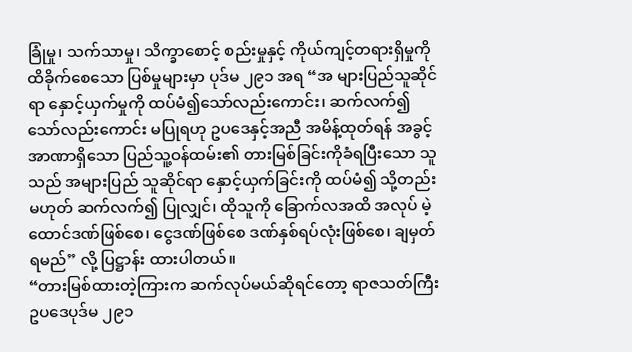ခြုံမှု၊ သက်သာမှု၊ သိက္ခာစောင့် စည်းမှုနှင့် ကိုယ်ကျင့်တရားရှိမှုကို ထိခိုက်စေသော ပြစ်မှုများမှာ ပုဒ်မ ၂၉၁ အရ “အ များပြည်သူဆိုင်ရာ နှောင့်ယှက်မှုကို ထပ်မံ၍သော်လည်းကောင်း၊ ဆက်လက်၍သော်လည်းကောင်း မပြုရဟု ဥပဒေနှင့်အညီ အမိန့်ထုတ်ရန် အခွင့်အာဏာရှိသော ပြည်သူ့ဝန်ထမ်း၏ တားမြစ်ခြင်းကိုခံရပြီးသော သူသည် အများပြည် သူဆိုင်ရာ နှောင့်ယှက်ခြင်းကို ထပ်မံ၍ သို့တည်းမဟုတ် ဆက်လက်၍ ပြုလျှင်၊ ထိုသူကို ခြောက်လအထိ အလုပ် မဲ့ထောင်ဒဏ်ဖြစ်စေ၊ ငွေဒဏ်ဖြစ်စေ ဒဏ်နှစ်ရပ်လုံးဖြစ်စေ၊ ချမှတ်ရမည်” လို့ ပြဋ္ဌာန်း ထားပါတယ်။
“တားမြစ်ထားတဲ့ကြားက ဆက်လုပ်မယ်ဆိုရင်တော့ ရာဇသတ်ကြီး ဥပဒေပုဒ်မ ၂၉၁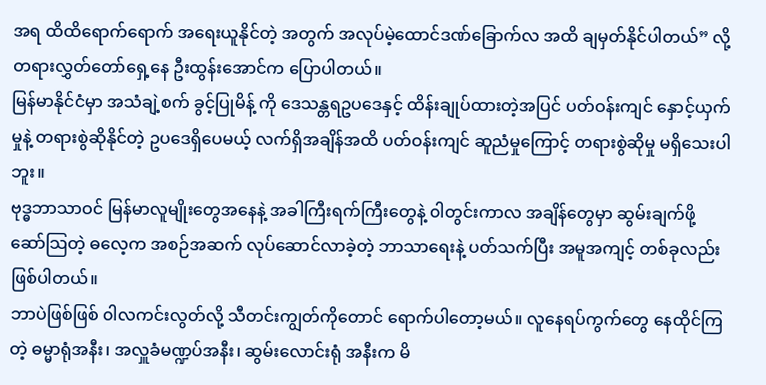အရ ထိထိရောက်ရောက် အရေးယူနိုင်တဲ့ အတွက် အလုပ်မဲ့ထောင်ဒဏ်ခြောက်လ အထိ ချမှတ်နိုင်ပါတယ်” လို့ တရားလွှတ်တော်ရှေ့နေ ဦးထွန်းအောင်က ပြောပါတယ်။
မြန်မာနိုင်ငံမှာ အသံချဲ့စက် ခွင့်ပြုမိန့် ကို ဒေသန္တရဥပဒေနှင့် ထိန်းချုပ်ထားတဲ့အပြင် ပတ်ဝန်းကျင် နှောင့်ယှက်မှုနဲ့ တရားစွဲဆိုနိုင်တဲ့ ဥပဒေရှိပေမယ့် လက်ရှိအချိန်အထိ ပတ်ဝန်းကျင် ဆူညံမှုကြောင့် တရားစွဲဆိုမှု မရှိသေးပါဘူး။
ဗုဒ္ဓဘာသာဝင် မြန်မာလူမျိုးတွေအနေနဲ့ အခါကြီးရက်ကြီးတွေနဲ့ ၀ါတွင်းကာလ အချိန်တွေမှာ ဆွမ်းချက်ဖို့ ဆော်သြတဲ့ ဓလေ့က အစဉ်အဆက် လုပ်ဆောင်လာခဲ့တဲ့ ဘာသာရေးနဲ့ ပတ်သက်ပြီး အမူအကျင့် တစ်ခုလည်း ဖြစ်ပါတယ်။
ဘာပဲဖြစ်ဖြစ် ၀ါလကင်းလွတ်လို့ သီတင်းကျွတ်ကိုတောင် ရောက်ပါတော့မယ်။ လူနေရပ်ကွက်တွေ နေထိုင်ကြတဲ့ ဓမ္မာရုံအနီး၊ အလှူခံမဏ္ဍပ်အနီး၊ ဆွမ်းလောင်းရုံ အနီးက မိ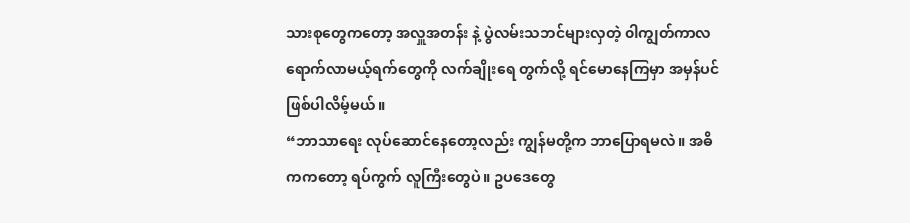သားစုတွေကတော့ အလှူအတန်း နဲ့ ပွဲလမ်းသဘင်များလှတဲ့ ၀ါကျွတ်ကာလ ရောက်လာမယ့်ရက်တွေကို လက်ချိုးရေ တွက်လို့ ရင်မောနေကြမှာ အမှန်ပင် ဖြစ်ပါလိမ့်မယ်။
“ဘာသာရေး လုပ်ဆောင်နေတော့လည်း ကျွန်မတို့က ဘာပြောရမလဲ။ အဓိကကတော့ ရပ်ကွက် လူကြီးတွေပဲ။ ဥပဒေတွေ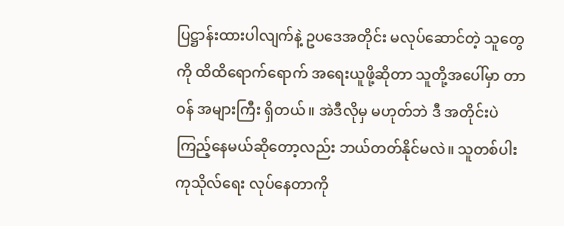ပြဋ္ဌာန်းထားပါလျက်နဲ့ ဥပဒေအတိုင်း မလုပ်ဆောင်တဲ့ သူတွေကို ထိထိရောက်ရောက် အရေးယူဖို့ဆိုတာ သူတို့အပေါ်မှာ တာဝန် အများကြီး ရှိတယ်။ အဲဒီလိုမှ မဟုတ်ဘဲ ဒီ အတိုင်းပဲ ကြည့်နေမယ်ဆိုတော့လည်း ဘယ်တတ်နိုင်မလဲ။ သူတစ်ပါး ကုသိုလ်ရေး လုပ်နေတာကို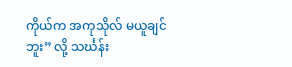ကိုယ်က အကုသိုလ် မယူချင်ဘူး” လို့ သင်္ဃန်း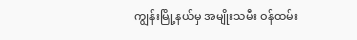ကျွန်းမြို့နယ်မှ အမျိုးသမီး ဝန်ထမ်း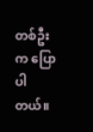တစ်ဦးက ပြောပါတယ်။